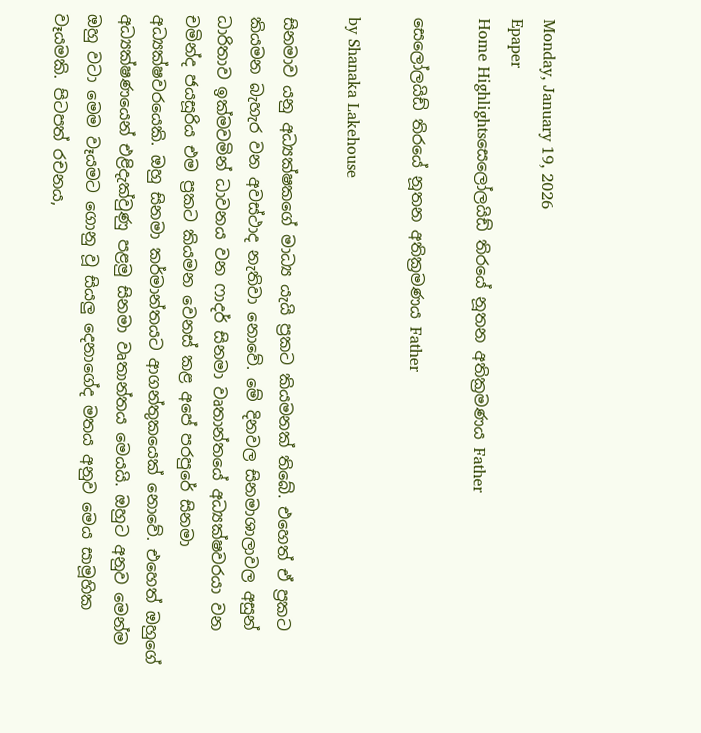Monday, January 19, 2026
Epaper
Home Highlightsසෙලෝලයිඩ් තිරයේ නූතන අතික්‍රමණය Father

සෙලෝලයිඩ් තිරයේ නූතන අතික්‍රමණය Father

by Shanaka Lakehouse

සිනමාව යනු අධ්‍යක්ෂකගේ මාධ්‍ය යැයි ප්‍රකට කියමනක් තිබේ. එහෙත් ඒ ප්‍රකට කියමන බැහැර වන අවස්ථාද නැතිවා නොවේ. මේ දිනවල සිනමාශාලාවල අසුන් ධාරිතාව ඉක්මවමින් ධාවනය වන ෆාදර් සිනමා වෘතාන්තයේ අධ්‍යක්ෂවරයා වන චමින්ද ජයසූරිය එම ප්‍රකට කියමන වෙනස් කළ අපේ පරපුරේ සිනමා අධ්‍යක්ෂවරයෙකි. ඔහු සිනමා කර්මාන්තයට ආගන්තුකයෙක් නොවේ. එහෙත් ඔහුගේ අධ්‍යක්ෂණයෙන් එළිදැක්වුණු පළමු සිනමා වෘතාන්තය මෙයයි. ඔහුට අනුව මෙන්ම ඔහු වටා මෙම වෑයමට ගොනු වූ සියලු දෙනාගේද මතය අනුව මෙය සාමූහික වෑයමකි. පිටපත් රචනය,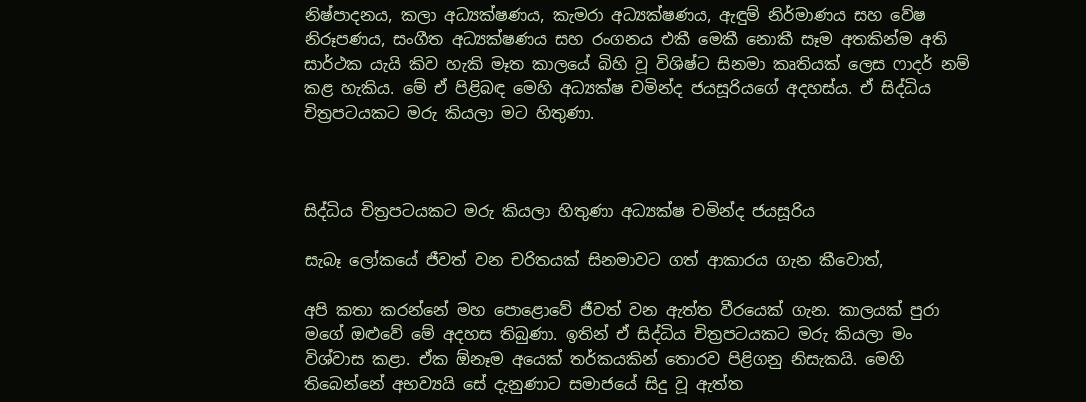නිෂ්පාදනය, කලා අධ්‍යක්ෂණය, කැමරා අධ්‍යක්ෂණය, ඇඳුම් නිර්මාණය සහ වේෂ නිරූපණය, සංගීත අධ්‍යක්ෂණය සහ රංගනය එකී මෙකී නොකී සෑම අතකින්ම අති සාර්ථක යැයි කිව හැකි මෑත කාලයේ බිහි වූ විශිෂ්ට සිනමා කෘතියක් ලෙස ෆාදර් නම් කළ හැකිය. මේ ඒ පිළිබඳ මෙහි අධ්‍යක්ෂ චමින්ද ජයසූරියගේ අදහස්ය. ඒ සිද්ධිය චිත්‍රපටයකට මරු කියලා මට හිතුණා.



සිද්ධිය චිත්‍රපටයකට මරු කියලා හිතුණා අධ්‍යක්ෂ චමින්ද ජයසූරිය

සැබෑ ලෝකයේ ජීවත් වන චරිතයක් සිනමාවට ගත් ආකාරය ගැන කීවොත්,

අපි කතා කරන්නේ මහ පොළොවේ ජීවත් වන ඇත්ත වීරයෙක් ගැන. කාලයක් පුරා මගේ ඔළුවේ මේ අදහස තිබුණා. ඉතින් ඒ සිද්ධිය චිත්‍රපටයකට මරු කියලා මං විශ්වාස කළා. ඒක ඕනෑම අයෙක් තර්කයකින් තොරව පිළිගනු නිසැකයි. මෙහි තිබෙන්නේ අභව්‍යයි සේ දැනුණාට සමාජයේ සිදු වූ ඇත්ත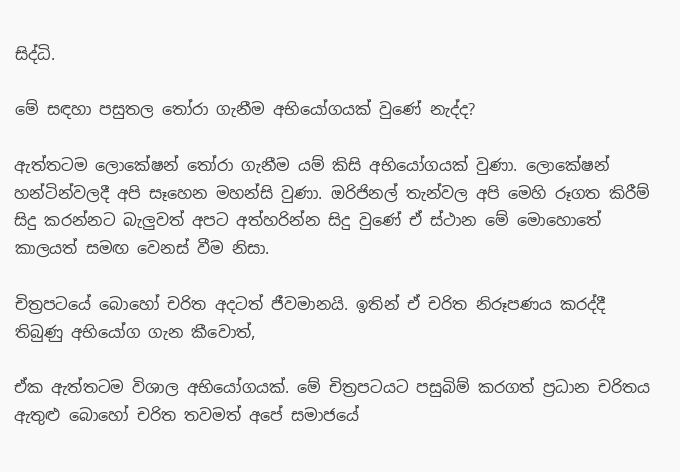සිද්ධි.

මේ සඳහා පසුතල තෝරා ගැනීම අභියෝගයක් වුණේ නැද්ද?

ඇත්තටම ලොකේෂන් තෝරා ගැනීම යම් කිසි අභියෝගයක් වුණා. ලොකේෂන් හන්ටින්වලදී අපි සෑහෙන මහන්සි වුණා. ඔරිජිනල් තැන්වල අපි මෙහි රූගත කිරීම් සිදු කරන්නට බැලුවත් අපට අත්හරින්න සිදු වුණේ ඒ ස්ථාන මේ මොහොතේ කාලයත් සමඟ වෙනස් වීම නිසා.

චිත්‍රපටයේ බොහෝ චරිත අදටත් ජීවමානයි. ඉතින් ඒ චරිත නිරූපණය කරද්දී තිබුණු අභියෝග ගැන කීවොත්,

ඒක ඇත්තටම විශාල අභියෝගයක්. මේ චිත්‍රපටයට පසුබිම් කරගත් ප්‍රධාන චරිතය ඇතුළු බොහෝ චරිත තවමත් අපේ සමාජයේ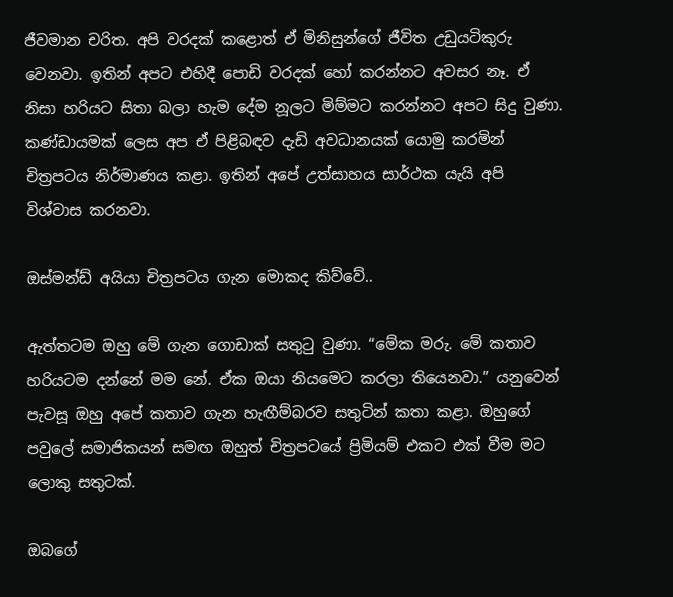ජීවමාන චරිත. අපි වරදක් කළොත් ඒ මිනිසුන්ගේ ජීවිත උඩුයටිකුරු වෙනවා. ඉතින් අපට එහිදී පොඩි වරදක් හෝ කරන්නට අවසර නෑ. ඒ නිසා හරියට සිතා බලා හැම දේම නූලට මිම්මට කරන්නට අපට සිදු වුණා. කණ්ඩායමක් ලෙස අප ඒ පිළිබඳව දැඩි අවධානයක් යොමු කරමින් චිත්‍රපටය නිර්මාණය කළා. ඉතින් අපේ උත්සාහය සාර්ථක යැයි අපි විශ්වාස කරනවා.

ඔස්මන්ඩ් අයියා චිත්‍රපටය ගැන මොකද කිව්වේ..

ඇත්තටම ඔහු මේ ගැන ගොඩාක් සතුටු වුණා. “මේක මරු. මේ කතාව හරියටම දන්නේ මම නේ. ඒක ඔයා නියමෙට කරලා තියෙනවා.” යනුවෙන් පැවසූ ඔහු අපේ කතාව ගැන හැඟීම්බරව සතුටින් කතා කළා. ඔහුගේ පවුලේ සමාජිකයන් සමඟ ඔහුත් චිත්‍රපටයේ ප්‍රිමියම් එකට එක් වීම මට ලොකු සතුටක්.

ඔබගේ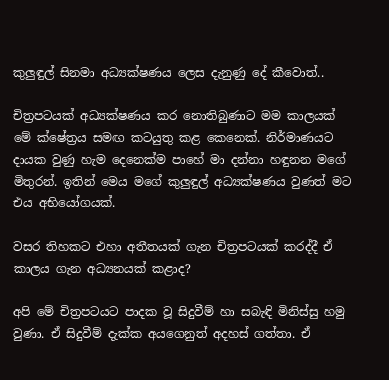කුලුඳුල් සිනමා අධ්‍යක්ෂණය ලෙස දැනුණු දේ කීවොත්..

චිත්‍රපටයක් අධ්‍යක්ෂණය කර නොතිබුණාට මම කාලයක් මේ ක්ෂේත්‍රය සමඟ කටයුතු කළ කෙනෙක්. නිර්මාණයට දායක වුණු හැම දෙනෙක්ම පාහේ මා දන්නා හඳුනන මගේ මිතුරන්. ඉතින් මෙය මගේ කුලුඳුල් අධ්‍යක්ෂණය වුණත් මට එය අභියෝගයක්.

වසර තිහකට එහා අතීතයක් ගැන චිත්‍රපටයක් කරද්දී ඒ කාලය ගැන අධ්‍යනයක් කළාද?

අපි මේ චිත්‍රපටයට පාදක වූ සිදුවීම් හා සබැඳි මිනිස්සු හමු වුණා. ඒ සිදුවීම් දැක්ක අයගෙනුත් අදහස් ගත්තා. ඒ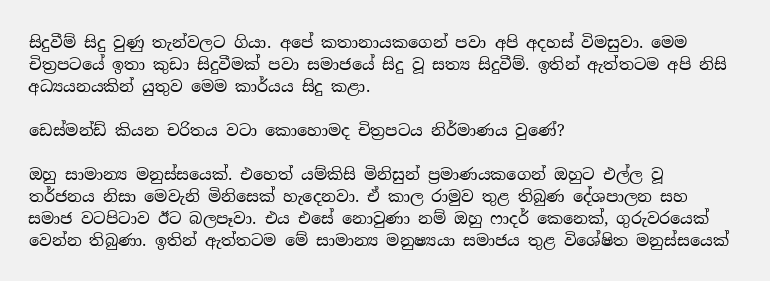සිදුවීම් සිදු වුණු තැන්වලට ගියා. අපේ කතානායකගෙන් පවා අපි අදහස් විමසුවා. මෙම චිත්‍රපටයේ ඉතා කුඩා සිදුවීමක් පවා සමාජයේ සිදු වූ සත්‍ය සිදුවීම්. ඉතින් ඇත්තටම අපි නිසි අධ්‍යයනයකින් යුතුව මෙම කාර්යය සිදු කළා.

ඩෙස්මන්ඩ් කියන චරිතය වටා කොහොමද චිත්‍රපටය නිර්මාණය වුණේ?

ඔහු සාමාන්‍ය මනුස්සයෙක්. එහෙත් යම්කිසි මිනිසුන් ප්‍රමාණයකගෙන් ඔහුට එල්ල වූ තර්ජනය නිසා මෙවැනි මිනිසෙක් හැදෙනවා. ඒ කාල රාමුව තුළ තිබුණ දේශපාලන සහ සමාජ වටපිටාව ඊට බලපෑවා. එය එසේ නොවුණා නම් ඔහු ෆාදර් කෙනෙක්, ගුරුවරයෙක් වෙන්න තිබුණා. ඉතින් ඇත්තටම මේ සාමාන්‍ය මනුෂ්‍යයා සමාජය තුළ විශේෂිත මනුස්සයෙක්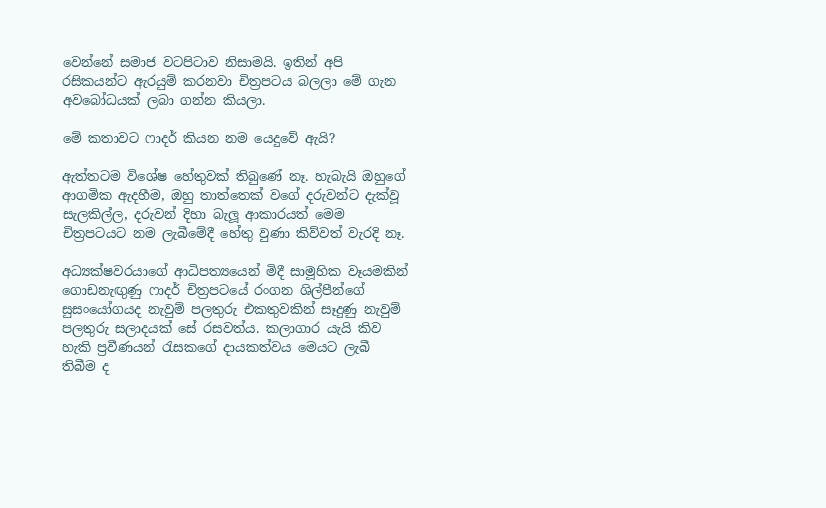වෙන්නේ සමාජ වටපිටාව නිසාමයි. ඉතින් අපි රසිකයන්ට ඇරයුම් කරනවා චිත්‍රපටය බලලා මේ ගැන අවබෝධයක් ලබා ගන්න කියලා.

මේ කතාවට ෆාදර් කියන නම යෙදුවේ ඇයි?

ඇත්තටම විශේෂ හේතුවක් තිබුණේ නෑ. හැබැයි ඔහුගේ ආගමික ඇදහීම, ඔහු තාත්තෙක් වගේ දරුවන්ට දැක්වූ සැලකිල්ල, දරුවන් දිහා බැලූ ආකාරයත් මෙම චිත්‍රපටයට නම ලැබීමේදී හේතු වුණා කිව්වත් වැරදි නෑ.

අධ්‍යක්ෂවරයාගේ ආධිපත්‍යයෙන් මිදී සාමූහික වෑයමකින් ගොඩනැඟුණු ෆාදර් චිත්‍රපටයේ රංගන ශිල්පීන්ගේ සුසංයෝගයද නැවුම් පලතුරු එකතුවකින් සෑදුණු නැවුම් පලතුරු සලාදයක් සේ රසවත්ය. කලාගාර යැයි කිව හැකි ප්‍රවීණයන් රැසකගේ දායකත්වය මෙයට ලැබී තිබීම ද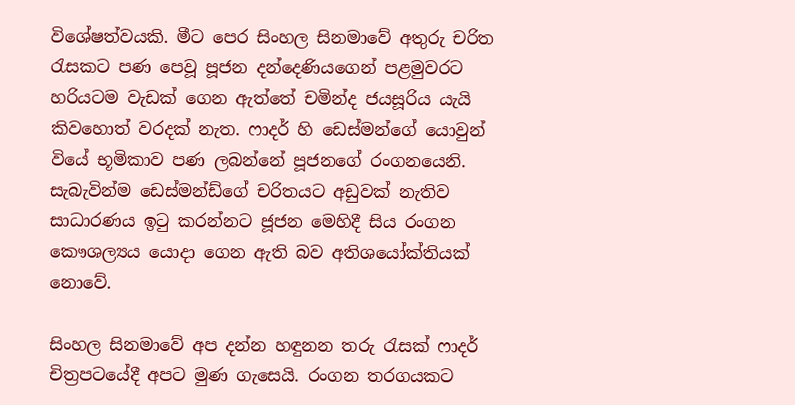විශේෂත්වයකි. මීට පෙර සිංහල සිනමාවේ අතුරු චරිත රැසකට පණ පෙවූ පූජන දන්දෙණියගෙන් පළමුවරට හරියටම වැඩක් ගෙන ඇත්තේ චමින්ද ජයසූරිය යැයි කිවහොත් වරදක් නැත. ෆාදර් හි ඩෙස්මන්ගේ යොවුන් වියේ භූමිකාව පණ ලබන්නේ පූජනගේ රංගනයෙනි. සැබැවින්ම ඩෙස්මන්ඩ්ගේ චරිතයට අඩුවක් නැතිව සාධාරණය ඉටු කරන්නට ජූජන මෙහිදී සිය රංගන කෞශල්‍යය යොදා ගෙන ඇති බව අතිශයෝක්තියක් නොවේ.

සිංහල සිනමාවේ අප දන්න හඳුනන තරු රැසක් ෆාදර් චිත්‍රපටයේදී අපට මුණ ගැසෙයි. රංගන තරගයකට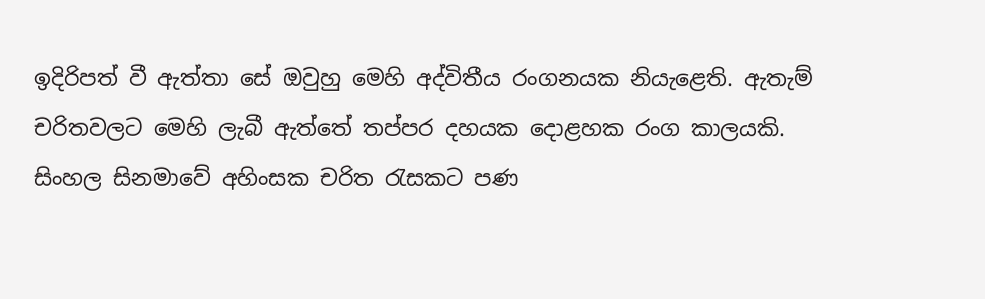ඉදිරිපත් වී ඇත්තා සේ ඔවුහු මෙහි අද්විතීය රංගනයක නියැළෙති. ඇතැම් චරිතවලට මෙහි ලැබී ඇත්තේ තප්පර දහයක දොළහක රංග කාලයකි. සිංහල සිනමාවේ අහිංසක චරිත රැසකට පණ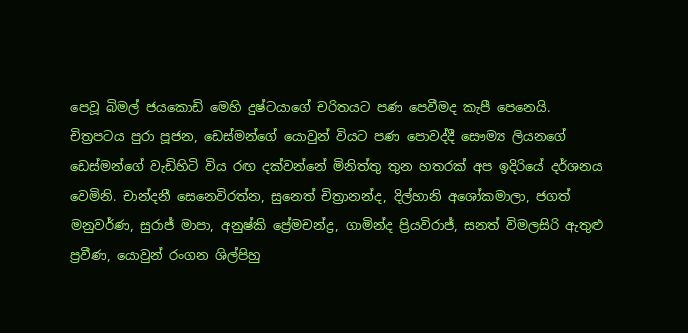පෙවූ බිමල් ජයකොඩි මෙහි දුෂ්ටයාගේ චරිතයට පණ පෙවීමද කැපී පෙනෙයි. චිත්‍රපටය පුරා පූජන, ඩෙස්මන්ගේ යොවුන් වියට පණ පොවද්දී සෞම්‍ය ලියනගේ ඩෙස්මන්ගේ වැඩිහිටි විය රඟ දක්වන්නේ මිනිත්තු තුන හතරක් අප ඉදිරියේ දර්ශනය වෙමිනි. චාන්දනී සෙනෙවිරත්න, සුනෙත් චිත්‍රානන්ද, දිල්හානි අශෝකමාලා, ජගත් මනුවර්ණ, සුරාජ් මාපා, අනුෂ්කි ප්‍රේමචන්ද්‍ර, ගාමින්ද ප්‍රියවිරාජ්, සනත් විමලසිරි ඇතුළු ප්‍රවීණ, යොවුන් රංගන ශිල්පිහු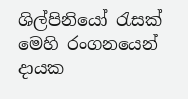ශිල්පිනියෝ රැසක් මෙහි රංගනයෙන් දායක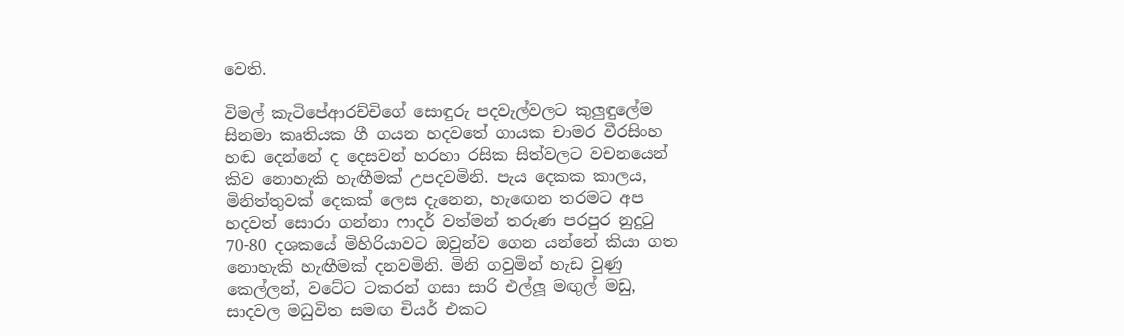වෙති.

විමල් කැටිපේආරච්චිගේ සොඳුරු පදවැල්වලට කුලුඳුලේම සිනමා කෘතියක ගී ගයන හදවතේ ගායක චාමර වීරසිංහ හඬ දෙන්නේ ද දෙසවන් හරහා රසික සිත්වලට වචනයෙන් කිව නොහැකි හැඟීමක් උපදවමිනි. පැය දෙකක කාලය, මිනිත්තුවක් දෙකක් ලෙස දැනෙන, හැඟෙන තරමට අප හදවත් සොරා ගන්නා ෆාදර් වත්මන් තරුණ පරපුර නුදුටු 70-80 දශකයේ මිහිරියාවට ඔවුන්ව ගෙන යන්නේ කියා ගත නොහැකි හැඟීමක් දනවමිනි. මිනි ගවුමින් හැඩ වුණු කෙල්ලන්, වටේට ටකරන් ගසා සාරි එල්ලූ මඟුල් මඩු, සාදවල මධුවිත සමඟ චියර් එකට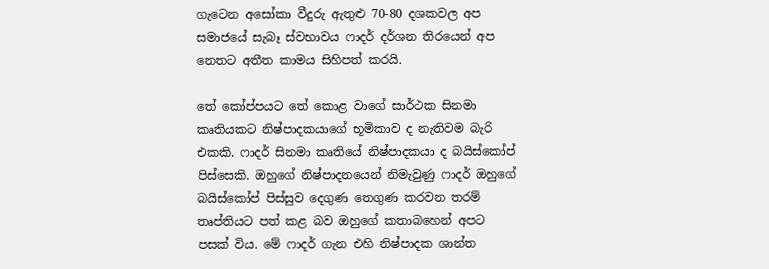ගැටෙන අසෝකා වීදුරු ඇතුළු 70-80 දශකවල අප සමාජයේ සැබෑ ස්වභාවය ෆාදර් දර්ශන තිරයෙන් අප නෙතට අතීත කාමය සිහිපත් කරයි.

තේ කෝප්පයට තේ කොළ වාගේ සාර්ථක සිනමා කෘතියකට නිෂ්පාදකයාගේ භූමිකාව ද නැතිවම බැරි එකකි. ෆාදර් සිනමා කෘතියේ නිෂ්පාදකයා ද බයිස්කෝප් පිස්සෙකි. ඔහුගේ නිෂ්පාදනයෙන් නිමැවුණු ෆාදර් ඔහුගේ බයිස්කෝප් පිස්සුව දෙගුණ තෙගුණ කරවන තරම් තෘප්තියට පත් කළ බව ඔහුගේ කතාබහෙන් අපට පසක් විය. මේ ෆාදර් ගැන එහි නිෂ්පාදක ශාන්ත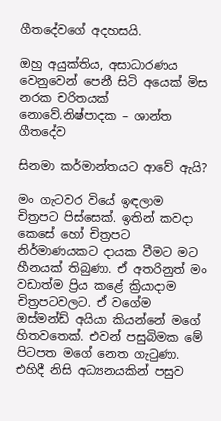ගීතදේවගේ අදහසයි.

ඔහු අයුක්තිය, අසාධාරණය වෙනුවෙන් පෙනී සිටි අයෙක් මිස නරක චරිතයක් නොවේ.නිෂ්පාදක – ශාන්ත ගීතදේව

සිනමා කර්මාන්තයට ආවේ ඇයි?

මං ගැටවර වියේ ඉඳලාම චිත්‍රපට පිස්සෙක්. ඉතින් කවදා කෙසේ හෝ චිත්‍රපට නිර්මාණයකට දායක වීමට මට හීනයක් තිබුණා. ඒ අතරිනුත් මං වඩාත්ම ප්‍රිය කළේ ක්‍රියාදාම චිත්‍රපටවලට. ඒ වගේම ඔස්මන්ඩ් අයියා කියන්නේ මගේ හිතවතෙක්. එවන් පසුබිමක මේ පිටපත මගේ නෙත ගැටුණා. එහිදී නිසි අධ්‍යනයකින් පසුව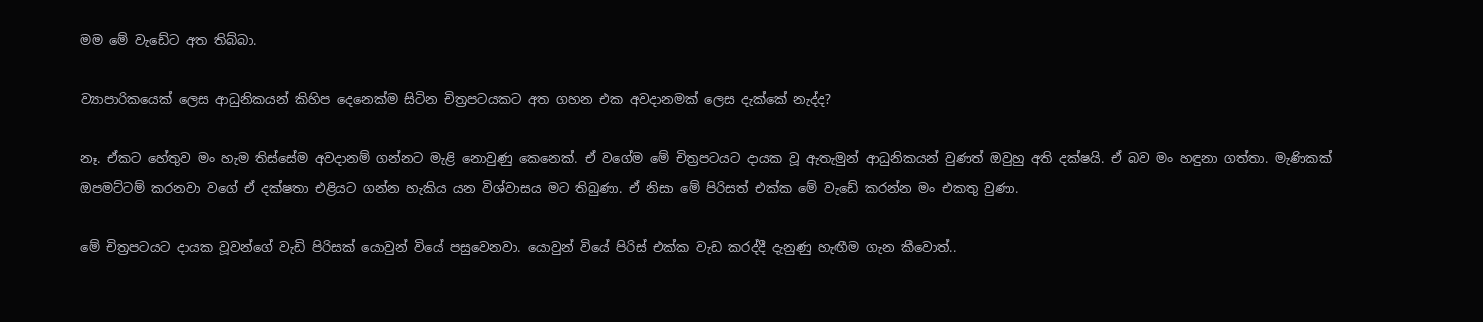මම මේ වැඩේට අත තිබ්බා.

ව්‍යාපාරිකයෙක් ලෙස ආධුනිකයන් කිහිප දෙනෙක්ම සිටින චිත්‍රපටයකට අත ගහන එක අවදානමක් ලෙස දැක්කේ නැද්ද?

නෑ. ඒකට හේතුව මං හැම තිස්සේම අවදානම් ගන්නට මැළි නොවුණු කෙනෙක්. ඒ වගේම මේ චිත්‍රපටයට දායක වූ ඇතැමුන් ආධුනිකයන් වුණත් ඔවුහු අති දක්ෂයි. ඒ බව මං හඳුනා ගත්තා. මැණිකක් ඔපමට්ටම් කරනවා වගේ ඒ දක්ෂතා එළියට ගන්න හැකිය යන විශ්වාසය මට තිබුණා. ඒ නිසා මේ පිරිසත් එක්ක මේ වැඩේ කරන්න මං එකතු වුණා.

මේ චිත්‍රපටයට දායක වූවන්ගේ වැඩි පිරිසක් යොවුන් වියේ පසුවෙනවා. යොවුන් වියේ පිරිස් එක්ක වැඩ කරද්දී දැනුණු හැඟීම ගැන කීවොත්..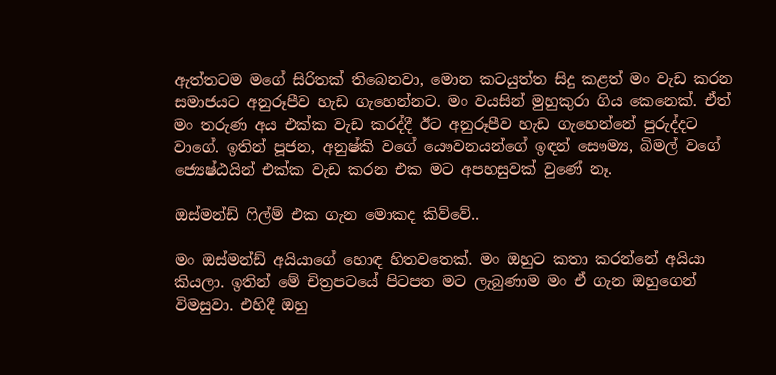ඇත්තටම මගේ සිරිතක් තිබෙනවා, මොන කටයුත්ත සිදු කළත් මං වැඩ කරන සමාජයට අනුරූපීව හැඩ ගැහෙන්නට. මං වයසින් මුහුකුරා ගිය කෙනෙක්. ඒත් මං තරුණ අය එක්ක වැඩ කරද්දී ඊට අනුරූපීව හැඩ ගැහෙන්නේ පුරුද්දට වාගේ. ඉතින් පූජන, අනුෂ්කි වගේ යෞවනයන්ගේ ඉඳන් සෞම්‍ය, බිමල් වගේ ජ්‍යෙෂ්ඨයින් එක්ක වැඩ කරන එක මට අපහසුවක් වුණේ නෑ.

ඔස්මන්ඩ් ෆිල්ම් එක ගැන මොකද කිව්වේ..

මං ඔස්මන්ඩ් අයියාගේ හොඳ හිතවතෙක්. මං ඔහුට කතා කරන්නේ අයියා කියලා. ඉතින් මේ චිත්‍රපටයේ පිටපත මට ලැබුණාම මං ඒ ගැන ඔහුගෙන් විමසුවා. එහිදී ඔහු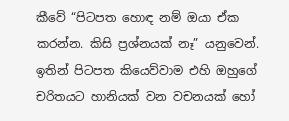කීවේ “පිටපත හොඳ නම් ඔයා ඒක කරන්න. කිසි ප්‍රශ්නයක් නෑ” යනුවෙන්. ඉතින් පිටපත කියෙව්වාම එහි ඔහුගේ චරිතයට හානියක් වන වචනයක් හෝ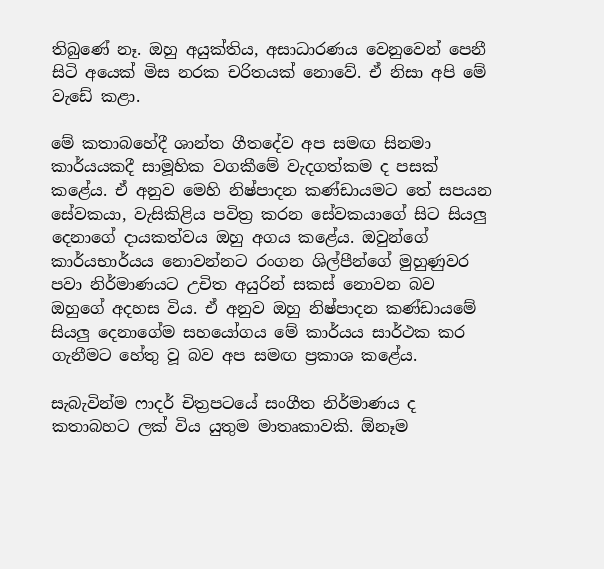තිබුණේ නෑ. ඔහු අයුක්තිය, අසාධාරණය වෙනුවෙන් පෙනී සිටි අයෙක් මිස නරක චරිතයක් නොවේ. ඒ නිසා අපි මේ වැඩේ කළා.

මේ කතාබහේදී ශාන්ත ගීතදේව අප සමඟ සිනමා කාර්යයකදී සාමූහික වගකීමේ වැදගත්කම ද පසක් කළේය. ඒ අනුව මෙහි නිෂ්පාදන කණ්ඩායමට තේ සපයන සේවකයා, වැසිකිළිය පවිත්‍ර කරන සේවකයාගේ සිට සියලු දෙනාගේ දායකත්වය ඔහු අගය කළේය. ඔවුන්ගේ කාර්යභාර්යය නොවන්නට රංගන ශිල්පීන්ගේ මුහුණුවර පවා නිර්මාණයට උචිත අයුරින් සකස් නොවන බව ඔහුගේ අදහස විය. ඒ අනුව ඔහු නිෂ්පාදන කණ්ඩායමේ සියලු දෙනාගේම සහයෝගය මේ කාර්යය සාර්ථක කර ගැනීමට හේතු වූ බව අප සමඟ ප්‍රකාශ කළේය.

සැබැවින්ම ෆාදර් චිත්‍රපටයේ සංගීත නිර්මාණය ද කතාබහට ලක් විය යුතුම මාතෘකාවකි. ඕනෑම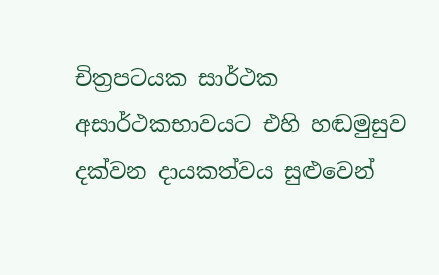චිත්‍රපටයක සාර්ථක අසාර්ථකභාවයට එහි හඬමුසුව දක්වන දායකත්වය සුළුවෙන්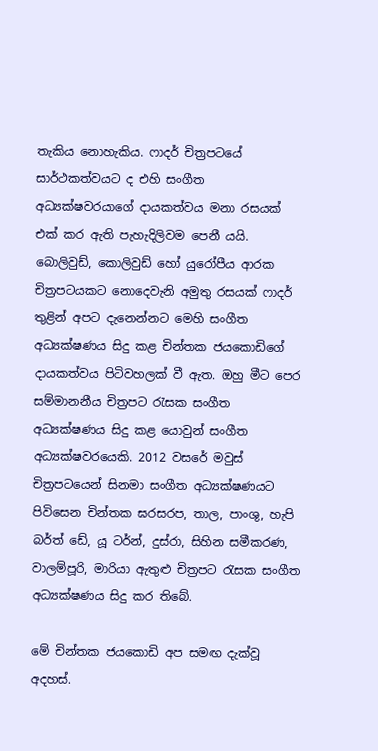තැකිය නොහැකිය. ෆාදර් චිත්‍රපටයේ සාර්ථකත්වයට ද එහි සංගීත අධ්‍යක්ෂවරයාගේ දායකත්වය මනා රසයක් එක් කර ඇති පැහැදිලිවම පෙනී යයි. බොලිවුඩ්, කොලිවුඩ් හෝ යුරෝපීය ආරක චිත්‍රපටයකට නොදෙවැනි අමුතු රසයක් ෆාදර් තුළින් අපට දැනෙන්නට මෙහි සංගීත අධ්‍යක්ෂණය සිදු කළ චින්තක ජයකොඩිගේ දායකත්වය පිටිවහලක් වී ඇත. ඔහු මීට පෙර සම්මානනීය චිත්‍රපට රැසක සංගීත අධ්‍යක්ෂණය සිදු කළ යොවුන් සංගීත අධ්‍යක්ෂවරයෙකි. 2012 වසරේ මවුස් චිත්‍රපටයෙන් සිනමා සංගීත අධ්‍යක්ෂණයට පිවිසෙන චින්තක ඝරසරප, තාල, පාංශු, හැපි බර්ත් ඩේ, යූ ටර්න්, දුස්රා, සිහින සමීකරණ, වාලම්පූරි, මාරියා ඇතුළු චිත්‍රපට රැසක සංගීත අධ්‍යක්ෂණය සිදු කර තිබේ.

මේ චින්තක ජයකොඩි අප සමඟ දැක්වූ අදහස්.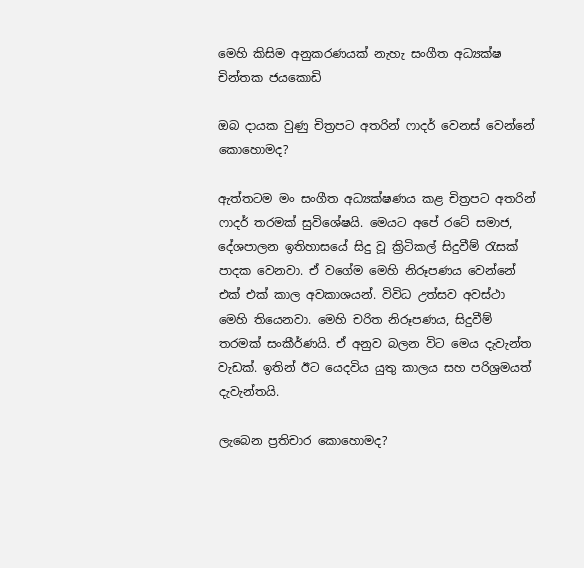මෙහි කිසිම අනුකරණයක් නැහැ සංගීත අධ්‍යක්ෂ චින්තක ජයකොඩි

ඔබ දායක වුණු චිත්‍රපට අතරින් ෆාදර් වෙනස් වෙන්නේ කොහොමද?

ඇත්තටම මං සංගීත අධ්‍යක්ෂණය කළ චිත්‍රපට අතරින් ෆාදර් තරමක් සුවිශේෂයි. මෙයට අපේ රටේ සමාජ, දේශපාලන ඉතිහාසයේ සිදු වූ ක්‍රිටිකල් සිදුවීම් රැසක් පාදක වෙනවා. ඒ වගේම මෙහි නිරූපණය වෙන්නේ එක් එක් කාල අවකාශයන්. විවිධ උත්සව අවස්ථා මෙහි තියෙනවා. මෙහි චරිත නිරූපණය, සිදුවීම් තරමක් සංකීර්ණයි. ඒ අනුව බලන විට මෙය දැවැන්ත වැඩක්. ඉතින් ඊට යෙදවිය යුතු කාලය සහ පරිශ්‍රමයත් දැවැන්තයි.

ලැබෙන ප්‍රතිචාර කොහොමද?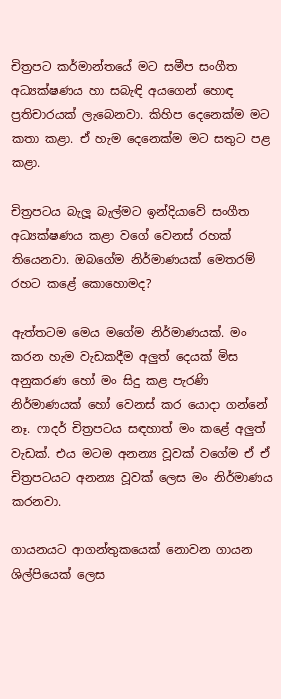චිත්‍රපට කර්මාන්තයේ මට සමීප සංගීත අධ්‍යක්ෂණය හා සබැඳි අයගෙන් හොඳ ප්‍රතිචාරයක් ලැබෙනවා. කිහිප දෙනෙක්ම මට කතා කළා. ඒ හැම දෙනෙක්ම මට සතුට පළ කළා.

චිත්‍රපටය බැලූ බැල්මට ඉන්දියාවේ සංගීත අධ්‍යක්ෂණය කළා වගේ වෙනස් රහක් තියෙනවා. ඔබගේම නිර්මාණයක් මෙතරම් රහට කළේ කොහොමද?

ඇත්තටම මෙය මගේම නිර්මාණයක්. මං කරන හැම වැඩකදීම අලුත් දෙයක් මිස අනුකරණ හෝ මං සිදු කළ පැරණි නිර්මාණයක් හෝ වෙනස් කර යොදා ගන්නේ නෑ. ෆාදර් චිත්‍රපටය සඳහාත් මං කළේ අලුත් වැඩක්. එය මටම අනන්‍ය වූවක් වගේම ඒ ඒ චිත්‍රපටයට අනන්‍ය වූවක් ලෙස මං නිර්මාණය කරනවා.

ගායනයට ආගන්තුකයෙක් නොවන ගායන ශිල්පියෙක් ලෙස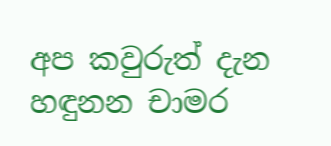අප කවුරුත් දැන හඳුනන චාමර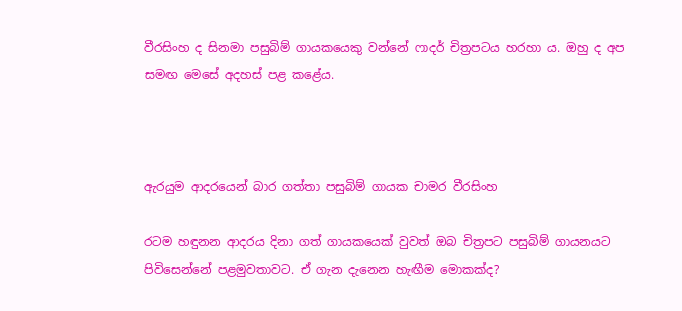වීරසිංහ ද සිනමා පසුබිම් ගායකයෙකු වන්නේ ෆාදර් චිත්‍රපටය හරහා ය. ඔහු ද අප සමඟ මෙසේ අදහස් පළ කළේය.



ඇරයුම ආදරයෙන් බාර ගත්තා පසුබිම් ගායක චාමර වීරසිංහ

රටම හඳුනන ආදරය දිනා ගත් ගායකයෙක් වුවත් ඔබ චිත්‍රපට පසුබිම් ගායනයට පිවිසෙන්නේ පළමුවතාවට. ඒ ගැන දැනෙන හැඟීම මොකක්ද?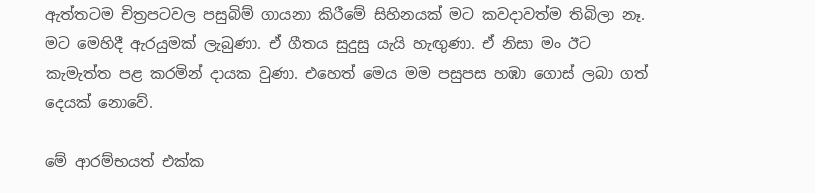ඇත්තටම චිත්‍රපටවල පසුබිම් ගායනා කිරීමේ සිහිනයක් මට කවදාවත්ම තිබිලා නෑ. මට මෙහිදී ඇරයුමක් ලැබුණා. ඒ ගීතය සුදුසු යැයි හැඟුණා. ඒ නිසා මං ඊට කැමැත්ත පළ කරමින් දායක වුණා. එහෙත් මෙය මම පසුපස හඹා ගොස් ලබා ගත් දෙයක් නොවේ.

මේ ආරම්භයත් එක්ක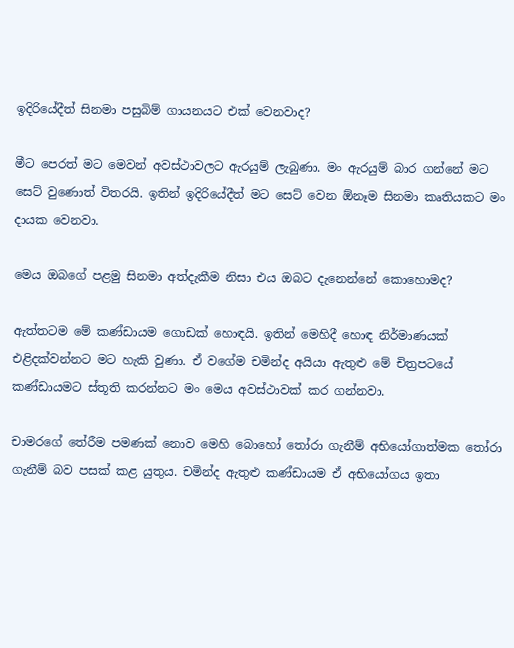ඉදිරියේදීත් සිනමා පසුබිම් ගායනයට එක් වෙනවාද?

මීට පෙරත් මට මෙවන් අවස්ථාවලට ඇරයුම් ලැබුණා. මං ඇරයුම් බාර ගන්නේ මට සෙට් වුණොත් විතරයි. ඉතින් ඉදිරියේදීත් මට සෙට් වෙන ඕනෑම සිනමා කෘතියකට මං දායක වෙනවා.

මෙය ඔබගේ පළමු සිනමා අත්දැකීම නිසා එය ඔබට දැනෙන්නේ කොහොමද?

ඇත්තටම මේ කණ්ඩායම ගොඩක් හොඳයි. ඉතින් මෙහිදී හොඳ නිර්මාණයක් එළිදක්වන්නට මට හැකි වුණා. ඒ වගේම චමින්ද අයියා ඇතුළු මේ චිත්‍රපටයේ කණ්ඩායමට ස්තූති කරන්නට මං මෙය අවස්ථාවක් කර ගන්නවා.

චාමරගේ තේරීම පමණක් නොව මෙහි බොහෝ තෝරා ගැනීම් අභියෝගාත්මක තෝරා ගැනීම් බව පසක් කළ යුතුය. චමින්ද ඇතුළු කණ්ඩායම ඒ අභියෝගය ඉතා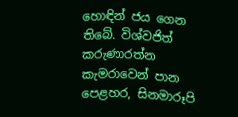හොඳින් ජය ගෙන තිබේ. විශ්වජිත් කරුණාරත්න කැමරාවෙන් පාන පෙළහර, සිනමාරූපි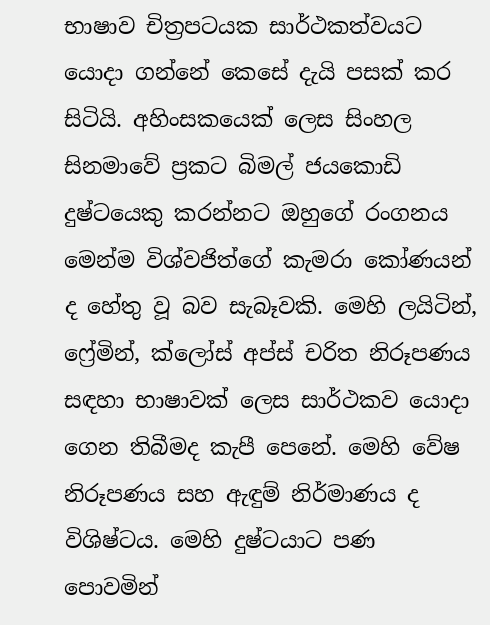භාෂාව චිත්‍රපටයක සාර්ථකත්වයට යොදා ගන්නේ කෙසේ දැයි පසක් කර සිටියි. අහිංසකයෙක් ලෙස සිංහල සිනමාවේ ප්‍රකට බිමල් ජයකොඩි දුෂ්ටයෙකු කරන්නට ඔහුගේ රංගනය මෙන්ම විශ්වජිත්ගේ කැමරා කෝණයන් ද හේතු වූ බව සැබෑවකි. මෙහි ලයිටින්, ෆ්‍රේමින්, ක්ලෝස් අප්ස් චරිත නිරූපණය සඳහා භාෂාවක් ලෙස සාර්ථකව යොදා ගෙන තිබීමද කැපී පෙනේ. මෙහි වේෂ නිරූපණය සහ ඇඳුම් නිර්මාණය ද විශිෂ්ටය. මෙහි දුෂ්ටයාට පණ පොවමින්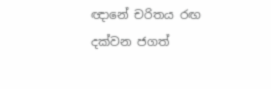ඥානේ චරිතය රඟ දක්වන ජගත්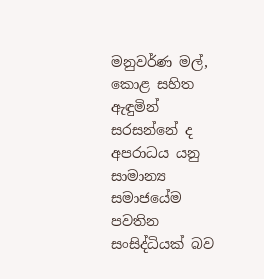මනුවර්ණ මල්, කොළ සහිත ඇඳුමින් සරසන්නේ ද අපරාධය යනු සාමාන්‍ය සමාජයේම පවතින සංසිද්ධියක් බව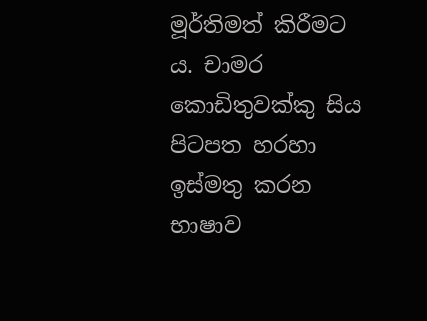මූර්තිමත් කිරීමට ය. චාමර කොඩිතුවක්කු සිය පිටපත හරහා ඉස්මතු කරන භාෂාව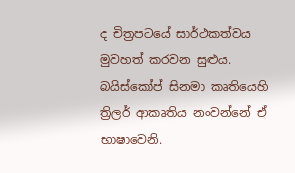ද චිත්‍රපටයේ සාර්ථකත්වය මුවහත් කරවන සුළුය. බයිස්කෝප් සිනමා කෘතියෙහි ත්‍රිලර් ආකෘතිය නංවන්නේ ඒ භාෂාවෙනි.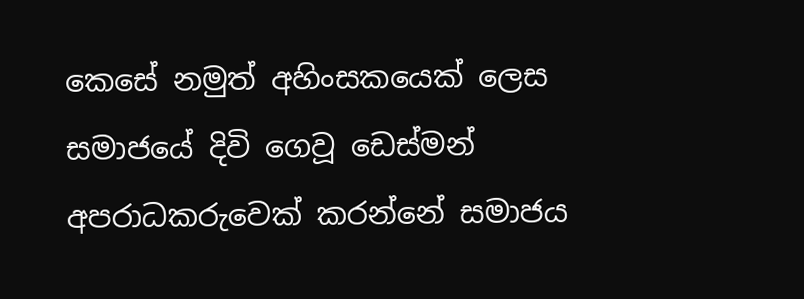කෙසේ නමුත් අහිංසකයෙක් ලෙස සමාජයේ දිවි ගෙවූ ඩෙස්මන් අපරාධකරුවෙක් කරන්නේ සමාජය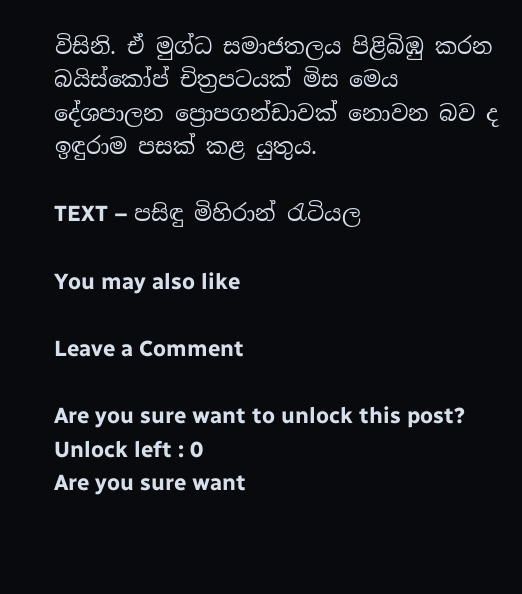විසිනි. ඒ මුග්ධ සමාජතලය පිළිබිඹු කරන බයිස්කෝප් චිත්‍රපටයක් මිස මෙය දේශපාලන ප්‍රොපගන්ඩාවක් නොවන බව ද ඉඳුරාම පසක් කළ යුතුය.

TEXT – පසිඳු මිහිරාන් රැටියල

You may also like

Leave a Comment

Are you sure want to unlock this post?
Unlock left : 0
Are you sure want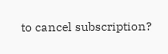to cancel subscription?